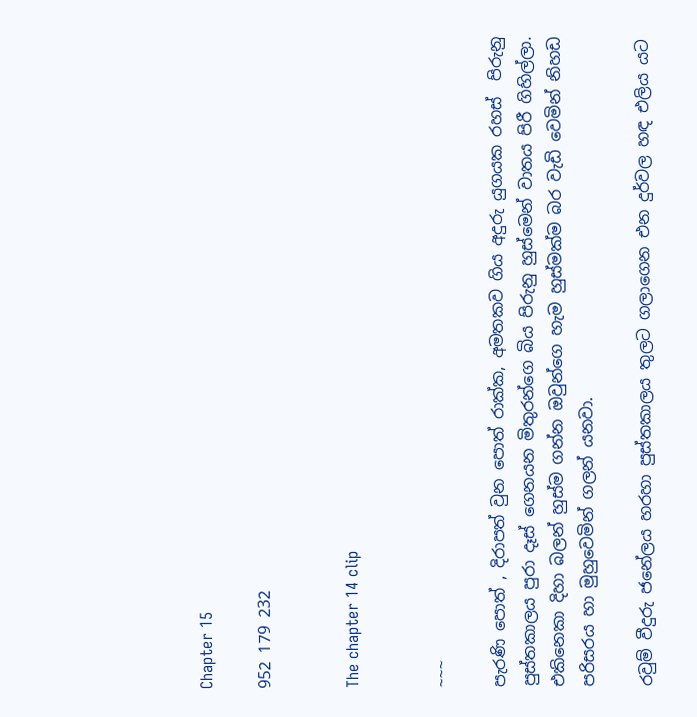Chapter 15

952 179 232


The chapter 14 clip


~~~

පැරණි පොත් , දිරාපත් වුන පොත් රාක්ක, අමතකව ගිය අදුරු යුගයක රහස්  පිරුනු පුස්තකාලය පුරා දෑස් ගෙනයන මිතුරන්ගෙ බිය පිරුනු හුස්මෙන් වාතය පිරී ගිහිල්ලා. එකිනෙකා දිහා බලන් හුස්ම ගන්න ඔවුන්ගෙ හැම හුස්මක්ම බර වැඩි වෙමින් නිහඩ පරිසරය හා මුහුවෙමින් ගලන් යනවා.

රවුම් වීදුරු ජනේලය හරහා පුස්තකාලය තුලට ගලාගෙන එන දුර්වල හඳ එලිය යට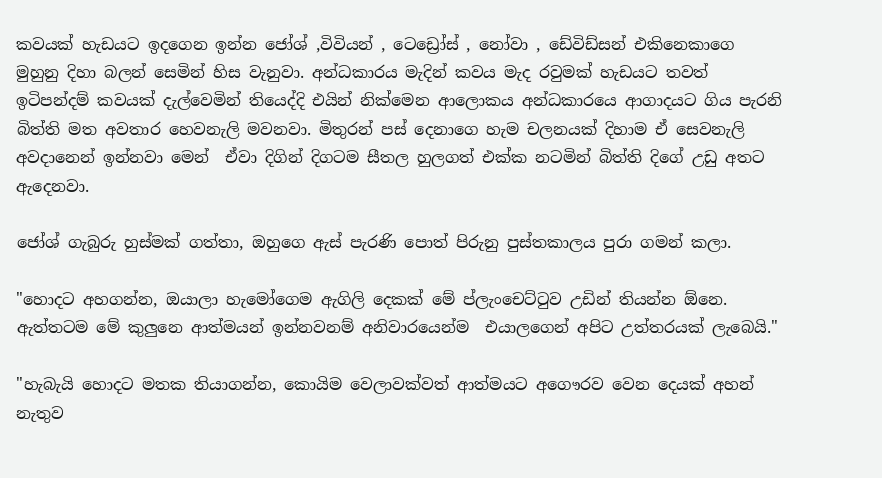කවයක් හැඩයට ඉදගෙන ඉන්න ජෝශ් ,විවියන් , ටෙඩ්‍රෝස් , නෝවා , ඩේවිඩ්සන් එකිනෙකාගෙ මුහුනු දිහා බලන් සෙමින් හිස වැනුවා. අන්ධකාරය මැදින් කවය මැද රවුමක් හැඩයට තවත් ඉටිපන්දම් කවයක් දැල්වෙමින් තියෙද්දි එයින් නික්මෙන ආලොකය අන්ධකාරයෙ ආගාදයට ගිය පැරනි බිත්‍ති මත අවතාර හෙවනැලි මවනවා. මිතුරන් පස් දෙනාගෙ හැම චලනයක් දිහාම ඒ සෙවනැලි අවදානෙන් ඉන්නවා මෙන්  ඒවා දිගින් දිගටම සීතල හුලගත් එක්ක නටමින් බිත්ති දිගේ උඩු අතට ඇදෙනවා.

ජෝශ් ගැබුරු හුස්මක් ගත්තා, ඔහුගෙ ඇස් පැරණි පොත් පිරුනු පුස්තකාලය පුරා ගමන් කලා.

"හොදට අහගන්න, ඔයාලා හැමෝගෙම ඇගිලි දෙකක් මේ ප්ලැංචෙට්ටුව උඩින් තියන්න ඕනෙ. ඇත්තටම මේ කුලුනෙ ආත්මයන් ඉන්නවනම් අනිවාරයෙන්ම  එයාලගෙන් අපිට උත්තරයක් ලැබෙයි."

"හැබැයි හොදට මතක තියාගන්න, කොයිම වෙලාවක්වත් ආත්මයට අගෞරව වෙන දෙයක් අහන් නැතුව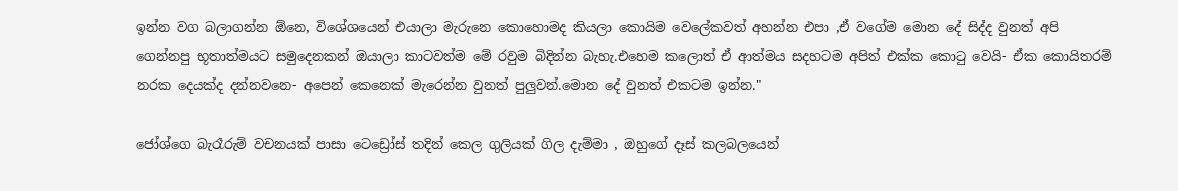ඉන්න වග බලාගන්න ඕනෙ, විශේශයෙන් එයාලා මැරුනෙ කොහොමද කියලා කොයිම වෙලේකවත් අහන්න එපා ,ඒ වගේම මොන දේ සිද්ද වුනත් අපි ගෙන්නපු භූතාත්මයට සමුදෙනකන් ඔයාලා කාටවත්ම මේ රවුම බිදින්න බැහැ.එහෙම කලොත් ඒ ආත්මය සදහටම අපිත් එක්ක කොටු වෙයි- ඒක කොයිතරම් නරක දෙයක්ද දන්නවනෙ- අපෙන් කෙනෙක් මැරෙන්න වුනත් පුලුවන්.මොන දේ වුනත් එකටම ඉන්න."

ජෝශ්ගෙ බැරෑරුම් වචනයක් පාසා ටෙඩ්‍රෝස් තදින් කෙල ගුලියක් ගිල දැම්මා , ඔහුගේ දෑස් කලබලයෙන්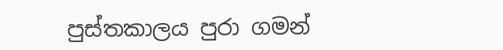පුස්තකාලය පුරා ගමන්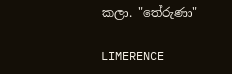කලා. "තේරුණා"

LIMERENCE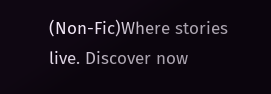(Non-Fic)Where stories live. Discover now